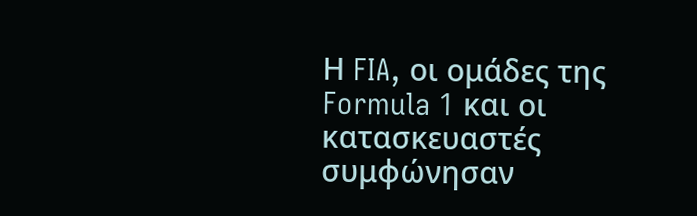Η FIA, οι ομάδες της Formula 1 και οι κατασκευαστές συμφώνησαν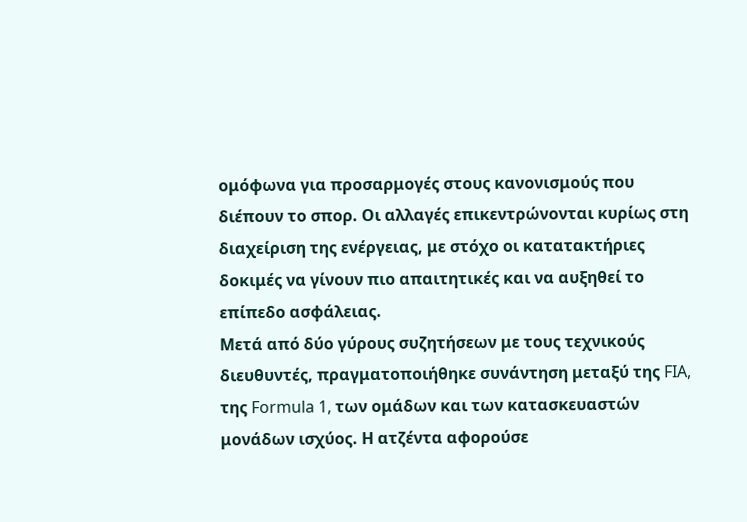ομόφωνα για προσαρμογές στους κανονισμούς που διέπουν το σπορ. Οι αλλαγές επικεντρώνονται κυρίως στη διαχείριση της ενέργειας, με στόχο οι κατατακτήριες δοκιμές να γίνουν πιο απαιτητικές και να αυξηθεί το επίπεδο ασφάλειας.
Μετά από δύο γύρους συζητήσεων με τους τεχνικούς διευθυντές, πραγματοποιήθηκε συνάντηση μεταξύ της FIA, της Formula 1, των ομάδων και των κατασκευαστών μονάδων ισχύος. Η ατζέντα αφορούσε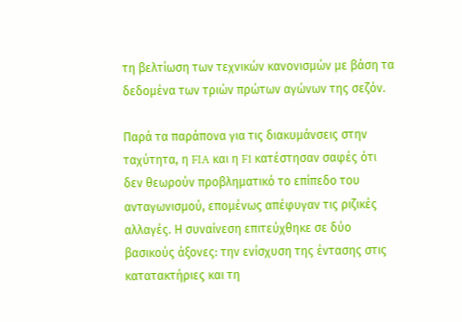τη βελτίωση των τεχνικών κανονισμών με βάση τα δεδομένα των τριών πρώτων αγώνων της σεζόν.

Παρά τα παράπονα για τις διακυμάνσεις στην ταχύτητα, η FIA και η F1 κατέστησαν σαφές ότι δεν θεωρούν προβληματικό το επίπεδο του ανταγωνισμού, επομένως απέφυγαν τις ριζικές αλλαγές. Η συναίνεση επιτεύχθηκε σε δύο βασικούς άξονες: την ενίσχυση της έντασης στις κατατακτήριες και τη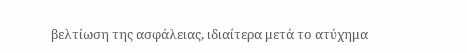βελτίωση της ασφάλειας, ιδιαίτερα μετά το ατύχημα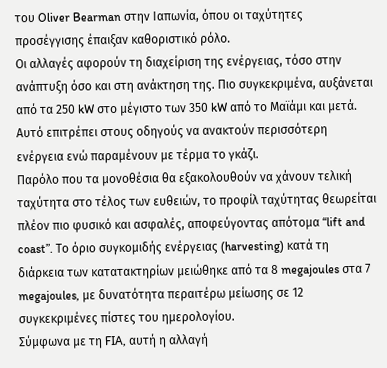του Oliver Bearman στην Ιαπωνία, όπου οι ταχύτητες προσέγγισης έπαιξαν καθοριστικό ρόλο.
Οι αλλαγές αφορούν τη διαχείριση της ενέργειας, τόσο στην ανάπτυξη όσο και στη ανάκτηση της. Πιο συγκεκριμένα, αυξάνεται από τα 250 kW στο μέγιστο των 350 kW από το Μαϊάμι και μετά. Αυτό επιτρέπει στους οδηγούς να ανακτούν περισσότερη ενέργεια ενώ παραμένουν με τέρμα το γκάζι.
Παρόλο που τα μονοθέσια θα εξακολουθούν να χάνουν τελική ταχύτητα στο τέλος των ευθειών, το προφίλ ταχύτητας θεωρείται πλέον πιο φυσικό και ασφαλές, αποφεύγοντας απότομα “lift and coast”. Το όριο συγκομιδής ενέργειας (harvesting) κατά τη διάρκεια των κατατακτηρίων μειώθηκε από τα 8 megajoules στα 7 megajoules, με δυνατότητα περαιτέρω μείωσης σε 12 συγκεκριμένες πίστες του ημερολογίου.
Σύμφωνα με τη FIA, αυτή η αλλαγή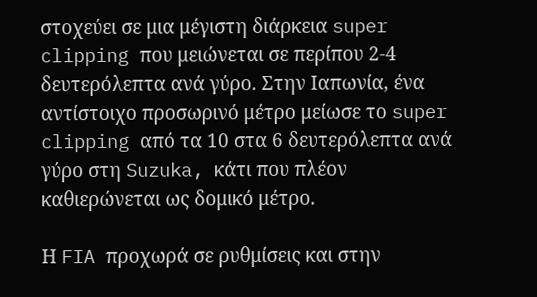στοχεύει σε μια μέγιστη διάρκεια super clipping που μειώνεται σε περίπου 2-4 δευτερόλεπτα ανά γύρο. Στην Ιαπωνία, ένα αντίστοιχο προσωρινό μέτρο μείωσε το super clipping από τα 10 στα 6 δευτερόλεπτα ανά γύρο στη Suzuka, κάτι που πλέον καθιερώνεται ως δομικό μέτρο.

Η FIA προχωρά σε ρυθμίσεις και στην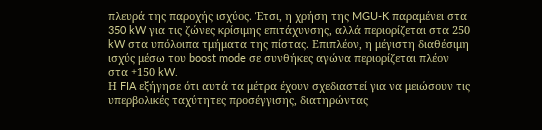πλευρά της παροχής ισχύος. Έτσι, η χρήση της MGU-K παραμένει στα 350 kW για τις ζώνες κρίσιμης επιτάχυνσης, αλλά περιορίζεται στα 250 kW στα υπόλοιπα τμήματα της πίστας. Επιπλέον, η μέγιστη διαθέσιμη ισχύς μέσω του boost mode σε συνθήκες αγώνα περιορίζεται πλέον στα +150 kW.
Η FIA εξήγησε ότι αυτά τα μέτρα έχουν σχεδιαστεί για να μειώσουν τις υπερβολικές ταχύτητες προσέγγισης, διατηρώντας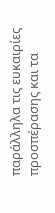παράλληλα τις ευκαιρίες προσπέρασης και τα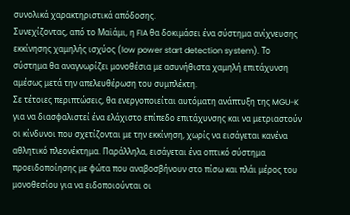συνολικά χαρακτηριστικά απόδοσης.
Συνεχίζοντας, από το Μαϊάμι, η FIA θα δοκιμάσει ένα σύστημα ανίχνευσης εκκίνησης χαμηλής ισχύος (low power start detection system). Το σύστημα θα αναγνωρίζει μονοθέσια με ασυνήθιστα χαμηλή επιτάχυνση αμέσως μετά την απελευθέρωση του συμπλέκτη.
Σε τέτοιες περιπτώσεις, θα ενεργοποιείται αυτόματη ανάπτυξη της MGU-K για να διασφαλιστεί ένα ελάχιστο επίπεδο επιτάχυνσης και να μετριαστούν οι κίνδυνοι που σχετίζονται με την εκκίνηση, χωρίς να εισάγεται κανένα αθλητικό πλεονέκτημα. Παράλληλα, εισάγεται ένα οπτικό σύστημα προειδοποίησης με φώτα που αναβοσβήνουν στο πίσω και πλάι μέρος του μονοθεσίου για να ειδοποιούνται οι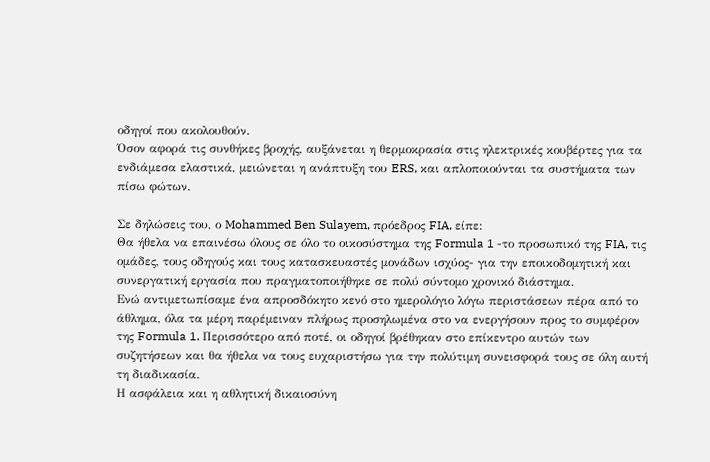οδηγοί που ακολουθούν.
Όσον αφορά τις συνθήκες βροχής, αυξάνεται η θερμοκρασία στις ηλεκτρικές κουβέρτες για τα ενδιάμεσα ελαστικά, μειώνεται η ανάπτυξη του ERS, και απλοποιούνται τα συστήματα των πίσω φώτων.

Σε δηλώσεις του, ο Mohammed Ben Sulayem, πρόεδρος FIA, είπε:
Θα ήθελα να επαινέσω όλους σε όλο το οικοσύστημα της Formula 1 -το προσωπικό της FIA, τις ομάδες, τους οδηγούς και τους κατασκευαστές μονάδων ισχύος- για την εποικοδομητική και συνεργατική εργασία που πραγματοποιήθηκε σε πολύ σύντομο χρονικό διάστημα.
Ενώ αντιμετωπίσαμε ένα απροσδόκητο κενό στο ημερολόγιο λόγω περιστάσεων πέρα από το άθλημα, όλα τα μέρη παρέμειναν πλήρως προσηλωμένα στο να ενεργήσουν προς το συμφέρον της Formula 1. Περισσότερο από ποτέ, οι οδηγοί βρέθηκαν στο επίκεντρο αυτών των συζητήσεων και θα ήθελα να τους ευχαριστήσω για την πολύτιμη συνεισφορά τους σε όλη αυτή τη διαδικασία.
Η ασφάλεια και η αθλητική δικαιοσύνη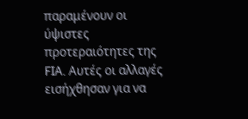παραμένουν οι ύψιστες προτεραιότητες της FIA. Αυτές οι αλλαγές εισήχθησαν για να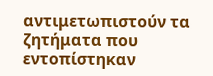αντιμετωπιστούν τα ζητήματα που εντοπίστηκαν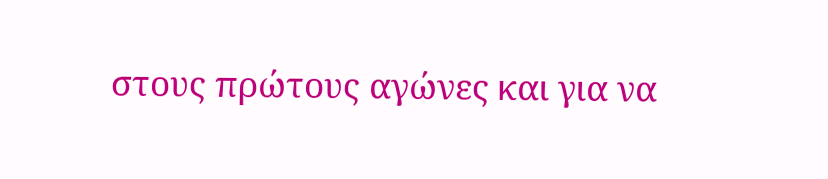στους πρώτους αγώνες και για να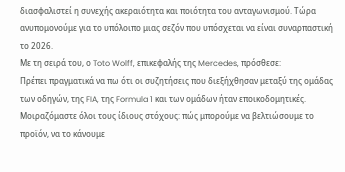διασφαλιστεί η συνεχής ακεραιότητα και ποιότητα του ανταγωνισμού. Τώρα ανυπομονούμε για το υπόλοιπο μιας σεζόν που υπόσχεται να είναι συναρπαστική το 2026.
Με τη σειρά του, ο Toto Wolff, επικεφαλής της Mercedes, πρόσθεσε:
Πρέπει πραγματικά να πω ότι οι συζητήσεις που διεξήχθησαν μεταξύ της ομάδας των οδηγών, της FIA, της Formula 1 και των ομάδων ήταν εποικοδομητικές. Μοιραζόμαστε όλοι τους ίδιους στόχους: πώς μπορούμε να βελτιώσουμε το προϊόν, να το κάνουμε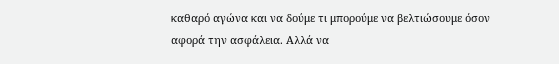καθαρό αγώνα και να δούμε τι μπορούμε να βελτιώσουμε όσον αφορά την ασφάλεια. Αλλά να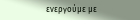ενεργούμε με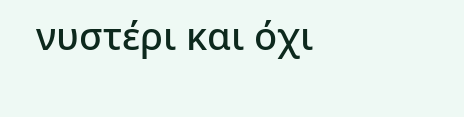νυστέρι και όχι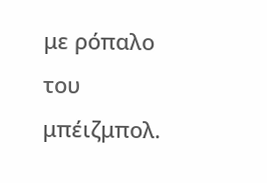με ρόπαλο του μπέιζμπολ.